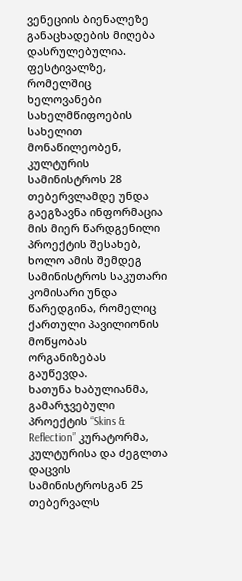ვენეციის ბიენალეზე განაცხადების მიღება დასრულებულია. ფესტივალზე, რომელშიც ხელოვანები სახელმწიფოების სახელით მონაწილეობენ, კულტურის სამინისტროს 28 თებერვლამდე უნდა გაეგზავნა ინფორმაცია მის მიერ წარდგენილი პროექტის შესახებ, ხოლო ამის შემდეგ სამინისტროს საკუთარი კომისარი უნდა წარედგინა, რომელიც ქართული პავილიონის მოწყობას ორგანიზებას გაუწევდა.
ხათუნა ხაბულიანმა, გამარჯვებული პროექტის “Skins & Reflection” კურატორმა, კულტურისა და ძეგლთა დაცვის სამინისტროსგან 25 თებერვალს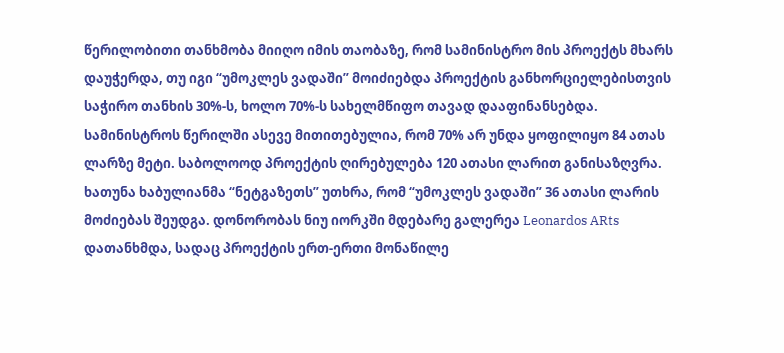წერილობითი თანხმობა მიიღო იმის თაობაზე, რომ სამინისტრო მის პროექტს მხარს დაუჭერდა, თუ იგი “უმოკლეს ვადაში” მოიძიებდა პროექტის განხორციელებისთვის საჭირო თანხის 30%-ს, ხოლო 70%-ს სახელმწიფო თავად დააფინანსებდა.
სამინისტროს წერილში ასევე მითითებულია, რომ 70% არ უნდა ყოფილიყო 84 ათას ლარზე მეტი. საბოლოოდ პროექტის ღირებულება 120 ათასი ლარით განისაზღვრა. ხათუნა ხაბულიანმა “ნეტგაზეთს” უთხრა, რომ “უმოკლეს ვადაში” 36 ათასი ლარის მოძიებას შეუდგა. დონორობას ნიუ იორკში მდებარე გალერეა Leonardos ARts დათანხმდა, სადაც პროექტის ერთ-ერთი მონაწილე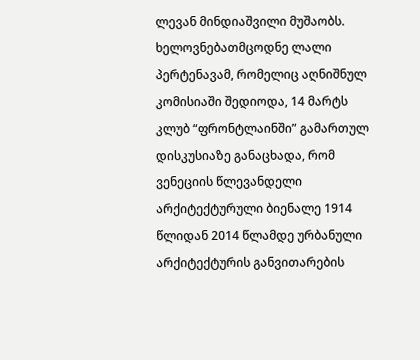ლევან მინდიაშვილი მუშაობს.
ხელოვნებათმცოდნე ლალი პერტენავამ, რომელიც აღნიშნულ კომისიაში შედიოდა, 14 მარტს კლუბ “ფრონტლაინში” გამართულ დისკუსიაზე განაცხადა, რომ ვენეციის წლევანდელი არქიტექტურული ბიენალე 1914 წლიდან 2014 წლამდე ურბანული არქიტექტურის განვითარების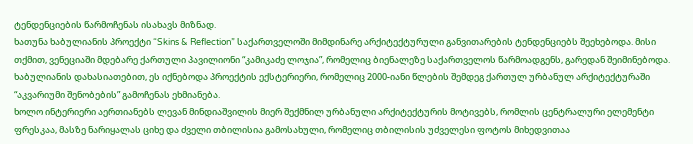ტენდენციების წარმოჩენას ისახავს მიზნად.
ხათუნა ხაბულიანის პროექტი “Skins & Reflection” საქართველოში მიმდინარე არქიტექტურული განვითარების ტენდენციებს შეეხებოდა. მისი თქმით, ვენეციაში მდებარე ქართული პავილიონი “კამიკაძე ლოჯია”, რომელიც ბიენალეზე საქართველოს წარმოადგენს, გარედან შეიმინებოდა. ხაბულიანის დახასიათებით, ეს იქნებოდა პროექტის ექსტერიერი, რომელიც 2000-იანი წლების შემდეგ ქართულ ურბანულ არქიტექტურაში “აკვარიუმი შენობების” გამოჩენას ეხმიანება.
ხოლო ინტერიერი აერთიანებს ლევან მინდიაშვილის მიერ შექმნილ ურბანული არქიტექტურის მოტივებს, რომლის ცენტრალური ელემენტი ფრესკაა, მასზე ნარიყალას ციხე და ძველი თბილისია გამოსახული, რომელიც თბილისის უძველესი ფოტოს მიხედვითაა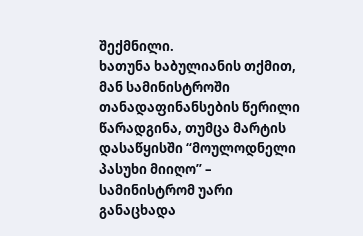შექმნილი.
ხათუნა ხაბულიანის თქმით, მან სამინისტროში თანადაფინანსების წერილი წარადგინა, თუმცა მარტის დასაწყისში “მოულოდნელი პასუხი მიიღო” – სამინისტრომ უარი განაცხადა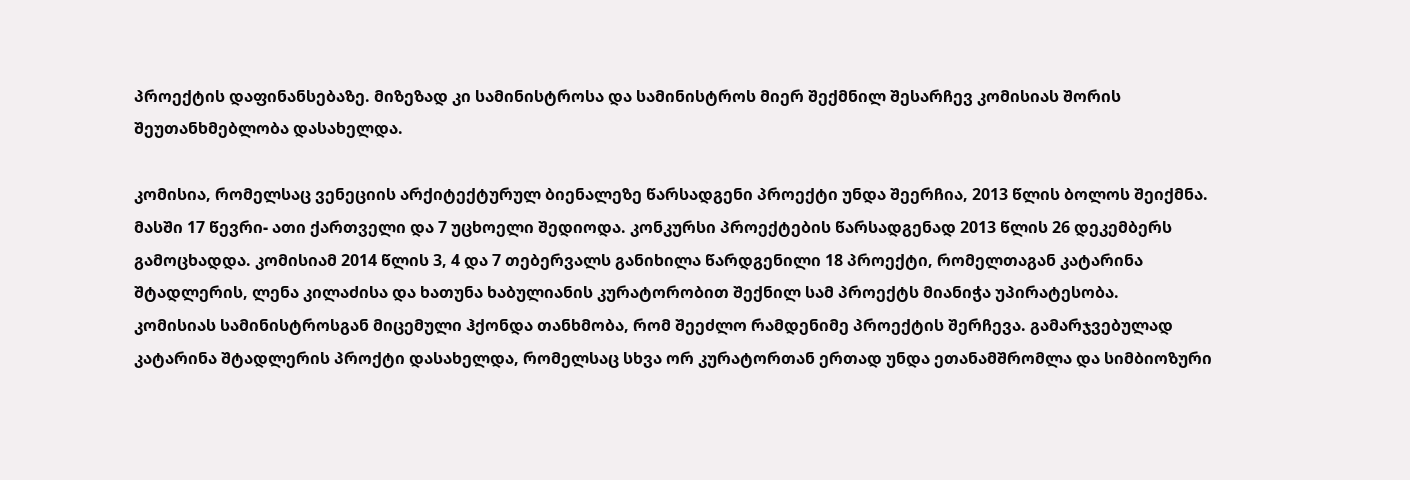პროექტის დაფინანსებაზე. მიზეზად კი სამინისტროსა და სამინისტროს მიერ შექმნილ შესარჩევ კომისიას შორის შეუთანხმებლობა დასახელდა.

კომისია, რომელსაც ვენეციის არქიტექტურულ ბიენალეზე წარსადგენი პროექტი უნდა შეერჩია, 2013 წლის ბოლოს შეიქმნა. მასში 17 წევრი- ათი ქართველი და 7 უცხოელი შედიოდა. კონკურსი პროექტების წარსადგენად 2013 წლის 26 დეკემბერს გამოცხადდა. კომისიამ 2014 წლის 3, 4 და 7 თებერვალს განიხილა წარდგენილი 18 პროექტი, რომელთაგან კატარინა შტადლერის, ლენა კილაძისა და ხათუნა ხაბულიანის კურატორობით შექნილ სამ პროექტს მიანიჭა უპირატესობა.
კომისიას სამინისტროსგან მიცემული ჰქონდა თანხმობა, რომ შეეძლო რამდენიმე პროექტის შერჩევა. გამარჯვებულად კატარინა შტადლერის პროქტი დასახელდა, რომელსაც სხვა ორ კურატორთან ერთად უნდა ეთანამშრომლა და სიმბიოზური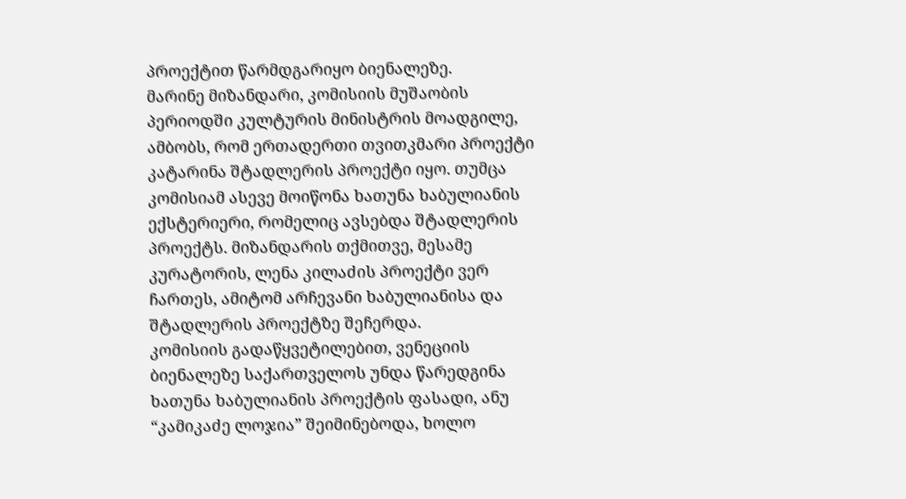პროექტით წარმდგარიყო ბიენალეზე.
მარინე მიზანდარი, კომისიის მუშაობის პერიოდში კულტურის მინისტრის მოადგილე, ამბობს, რომ ერთადერთი თვითკმარი პროექტი კატარინა შტადლერის პროექტი იყო. თუმცა კომისიამ ასევე მოიწონა ხათუნა ხაბულიანის ექსტერიერი, რომელიც ავსებდა შტადლერის პროექტს. მიზანდარის თქმითვე, მესამე კურატორის, ლენა კილაძის პროექტი ვერ ჩართეს, ამიტომ არჩევანი ხაბულიანისა და შტადლერის პროექტზე შეჩერდა.
კომისიის გადაწყვეტილებით, ვენეციის ბიენალეზე საქართველოს უნდა წარედგინა ხათუნა ხაბულიანის პროექტის ფასადი, ანუ “კამიკაძე ლოჯია” შეიმინებოდა, ხოლო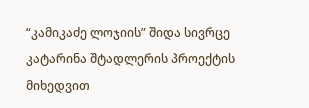“კამიკაძე ლოჯიის” შიდა სივრცე კატარინა შტადლერის პროექტის მიხედვით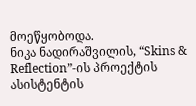მოეწყობოდა.
ნიკა ნადირაშვილის, “Skins & Reflection”-ის პროექტის ასისტენტის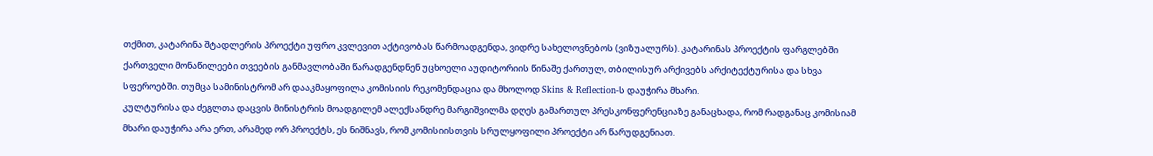თქმით, კატარინა შტადლერის პროექტი უფრო კვლევით აქტივობას წარმოადგენდა, ვიდრე სახელოვნებოს (ვიზუალურს). კატარინას პროექტის ფარგლებში ქართველი მონაწილეები თვეების განმავლობაში წარადგენდნენ უცხოელი აუდიტორიის წინაშე ქართულ, თბილისურ არქივებს არქიტექტურისა და სხვა სფეროებში. თუმცა სამინისტრომ არ დააკმაყოფილა კომისიის რეკომენდაცია და მხოლოდ Skins & Reflection-ს დაუჭირა მხარი.
კულტურისა და ძეგლთა დაცვის მინისტრის მოადგილემ ალექსანდრე მარგიშვილმა დღეს გამართულ პრესკონფერენციაზე განაცხადა, რომ რადგანაც კომისიამ მხარი დაუჭირა არა ერთ, არამედ ორ პროექტს, ეს ნიშნავს, რომ კომისიისთვის სრულყოფილი პროექტი არ წარუდგენიათ.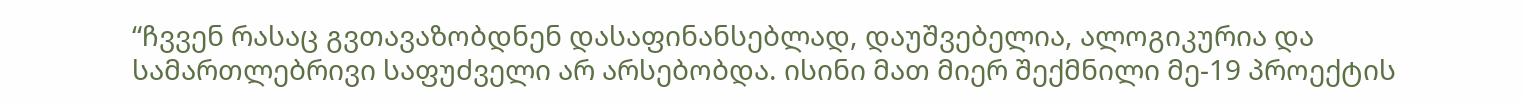“ჩვვენ რასაც გვთავაზობდნენ დასაფინანსებლად, დაუშვებელია, ალოგიკურია და სამართლებრივი საფუძველი არ არსებობდა. ისინი მათ მიერ შექმნილი მე-19 პროექტის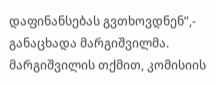დაფინანსებას გვთხოვდნენ”,- განაცხადა მარგიშვილმა.
მარგიშვილის თქმით, კომისიის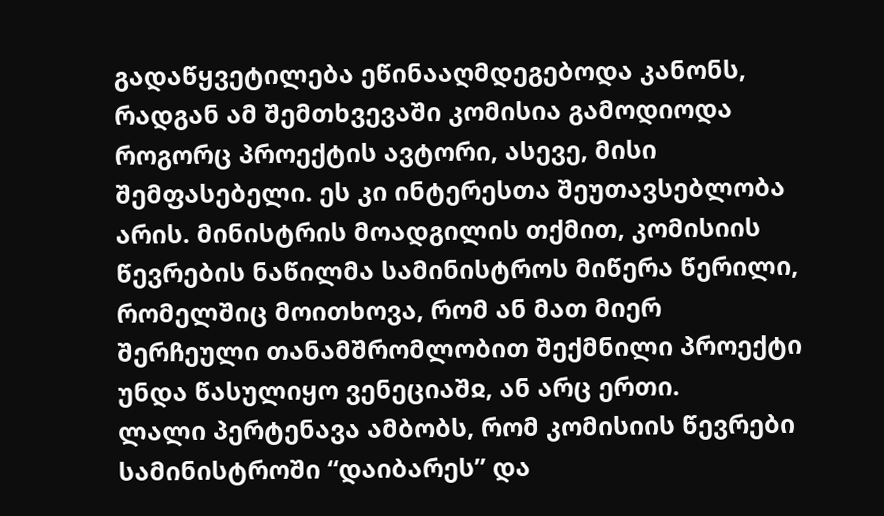გადაწყვეტილება ეწინააღმდეგებოდა კანონს, რადგან ამ შემთხვევაში კომისია გამოდიოდა როგორც პროექტის ავტორი, ასევე, მისი შემფასებელი. ეს კი ინტერესთა შეუთავსებლობა არის. მინისტრის მოადგილის თქმით, კომისიის წევრების ნაწილმა სამინისტროს მიწერა წერილი, რომელშიც მოითხოვა, რომ ან მათ მიერ შერჩეული თანამშრომლობით შექმნილი პროექტი უნდა წასულიყო ვენეციაშჲ, ან არც ერთი.
ლალი პერტენავა ამბობს, რომ კომისიის წევრები სამინისტროში “დაიბარეს” და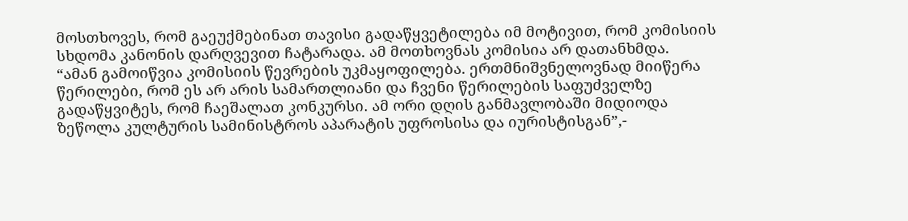მოსთხოვეს, რომ გაეუქმებინათ თავისი გადაწყვეტილება იმ მოტივით, რომ კომისიის სხდომა კანონის დარღვევით ჩატარადა. ამ მოთხოვნას კომისია არ დათანხმდა.
“ამან გამოიწვია კომისიის წევრების უკმაყოფილება. ერთმნიშვნელოვნად მიიწერა წერილები, რომ ეს არ არის სამართლიანი და ჩვენი წერილების საფუძველზე გადაწყვიტეს, რომ ჩაეშალათ კონკურსი. ამ ორი დღის განმავლობაში მიდიოდა ზეწოლა კულტურის სამინისტროს აპარატის უფროსისა და იურისტისგან”,-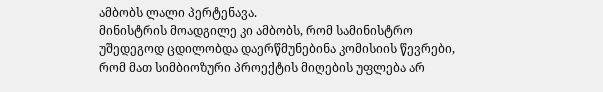ამბობს ლალი პერტენავა.
მინისტრის მოადგილე კი ამბობს, რომ სამინისტრო უშედეგოდ ცდილობდა დაერწმუნებინა კომისიის წევრები, რომ მათ სიმბიოზური პროექტის მიღების უფლება არ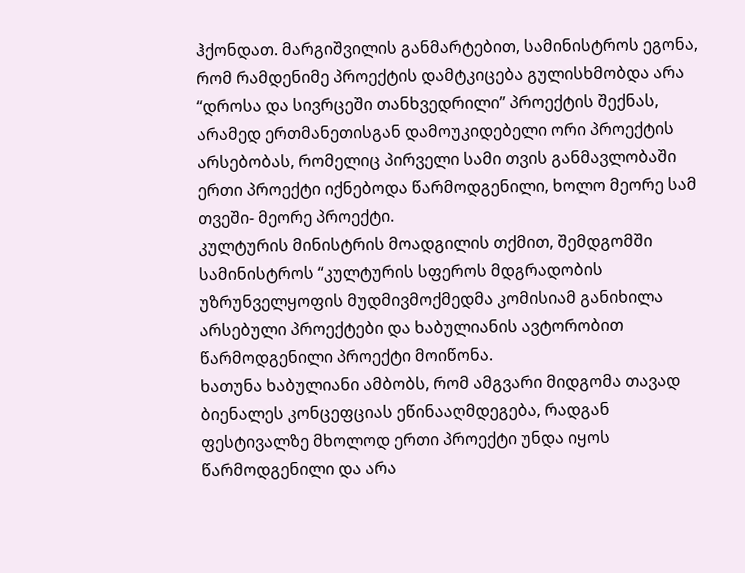ჰქონდათ. მარგიშვილის განმარტებით, სამინისტროს ეგონა, რომ რამდენიმე პროექტის დამტკიცება გულისხმობდა არა “დროსა და სივრცეში თანხვედრილი” პროექტის შექნას, არამედ ერთმანეთისგან დამოუკიდებელი ორი პროექტის არსებობას, რომელიც პირველი სამი თვის განმავლობაში ერთი პროექტი იქნებოდა წარმოდგენილი, ხოლო მეორე სამ თვეში- მეორე პროექტი.
კულტურის მინისტრის მოადგილის თქმით, შემდგომში სამინისტროს “კულტურის სფეროს მდგრადობის უზრუნველყოფის მუდმივმოქმედმა კომისიამ განიხილა არსებული პროექტები და ხაბულიანის ავტორობით წარმოდგენილი პროექტი მოიწონა.
ხათუნა ხაბულიანი ამბობს, რომ ამგვარი მიდგომა თავად ბიენალეს კონცეფციას ეწინააღმდეგება, რადგან ფესტივალზე მხოლოდ ერთი პროექტი უნდა იყოს წარმოდგენილი და არა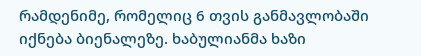რამდენიმე, რომელიც 6 თვის განმავლობაში იქნება ბიენალეზე. ხაბულიანმა ხაზი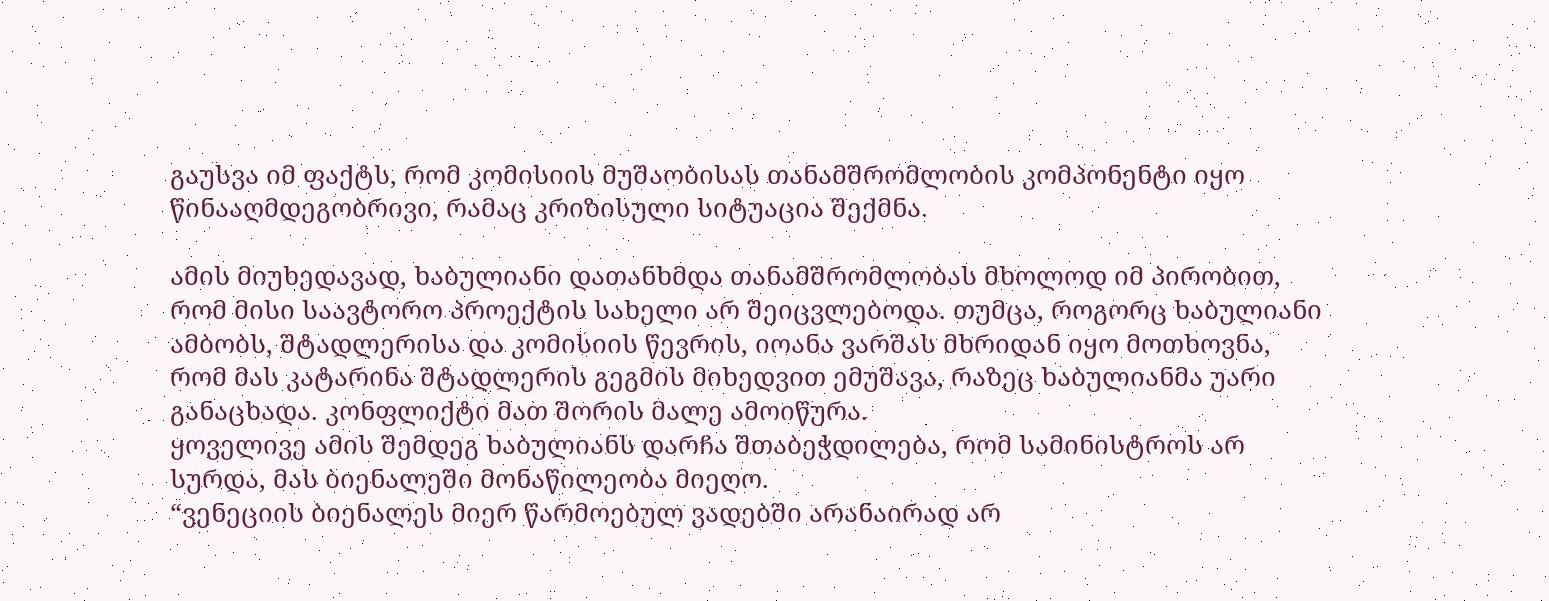გაუსვა იმ ფაქტს, რომ კომისიის მუშაობისას თანამშრომლობის კომპონენტი იყო წინააღმდეგობრივი, რამაც კრიზისული სიტუაცია შექმნა.

ამის მიუხედავად, ხაბულიანი დათანხმდა თანამშრომლობას მხოლოდ იმ პირობით, რომ მისი საავტორო პროექტის სახელი არ შეიცვლებოდა. თუმცა, როგორც ხაბულიანი ამბობს, შტადლერისა და კომისიის წევრის, იოანა ვარშას მხრიდან იყო მოთხოვნა, რომ მას კატარინა შტადლერის გეგმის მიხედვით ემუშავა, რაზეც ხაბულიანმა უარი განაცხადა. კონფლიქტი მათ შორის მალე ამოიწურა.
ყოველივე ამის შემდეგ ხაბულიანს დარჩა შთაბეჭდილება, რომ სამინისტროს არ სურდა, მას ბიენალეში მონაწილეობა მიეღო.
“ვენეციის ბიენალეს მიერ წარმოებულ ვადებში არანაირად არ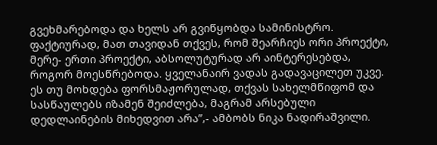გვეხმარებოდა და ხელს არ გვიწყობდა სამინისტრო. ფაქტიურად, მათ თავიდან თქვეს, რომ შეარჩიეს ორი პროექტი, მერე- ერთი პროექტი, აბსოლუტურად არ აინტერესებდა, როგორ მოესწრებოდა. ყველანაირ ვადას გადავაცილეთ უკვე. ეს თუ მოხდება ფორსმაჟორულად, თქვას სახელმწიფომ და სასწაულებს იზამენ შეიძლება, მაგრამ არსებული დედლაინების მიხედვით არა”,- ამბობს ნიკა ნადირაშვილი.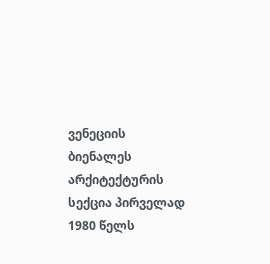ვენეციის ბიენალეს არქიტექტურის სექცია პირველად 1980 წელს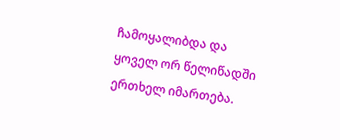ჩამოყალიბდა და ყოველ ორ წელიწადში ერთხელ იმართება.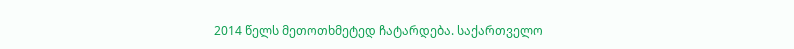2014 წელს მეთოთხმეტედ ჩატარდება. საქართველო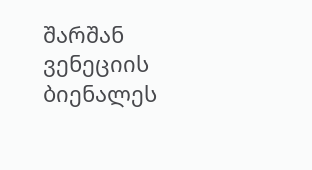შარშან ვენეციის ბიენალეს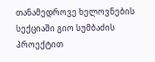თანამედროვე ხელოვნების სექციაში გიო სუმბაძის პროექტით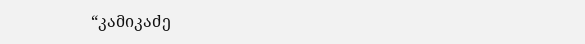“კამიკაძე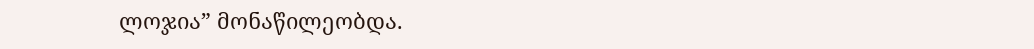ლოჯია” მონაწილეობდა.